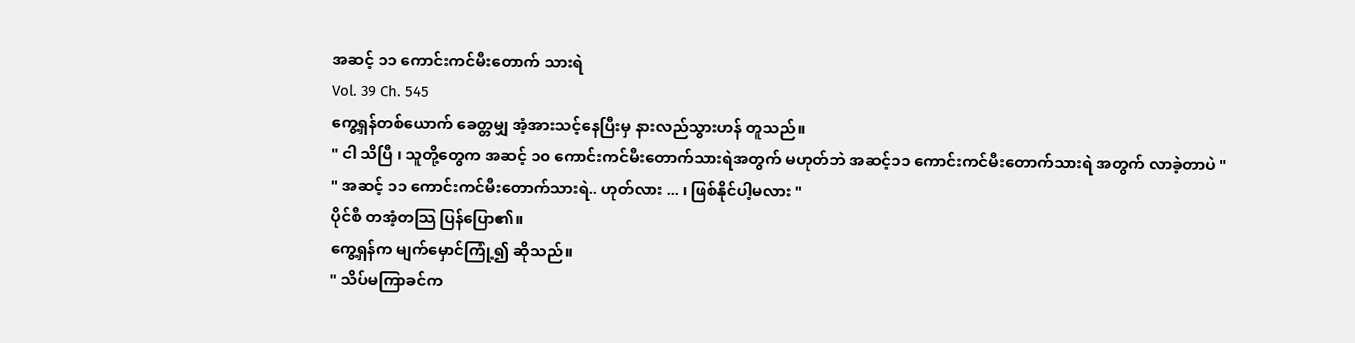အဆင့် ၁၁ ကောင်းကင်မီးတောက် သားရဲ
Vol. 39 Ch. 545
ကွေ့ရှန်တစ်ယောက် ခေတ္တမျှ အံ့အားသင့်နေပြီးမှ နားလည်သွားဟန် တူသည်။
" ငါ သိပြီ ၊ သူတို့တွေက အဆင့် ၁၀ ကောင်းကင်မီးတောက်သားရဲအတွက် မဟုတ်ဘဲ အဆင့်၁၁ ကောင်းကင်မီးတောက်သားရဲ အတွက် လာခဲ့တာပဲ "
" အဆင့် ၁၁ ကောင်းကင်မီးတောက်သားရဲ.. ဟုတ်လား ... ၊ ဖြစ်နိုင်ပါ့မလား "
ပိုင်စီ တအံ့တသြ ပြန်ပြော၏။
ကွေ့ရှန်က မျက်မှောင်ကြုံ့၍ ဆိုသည်။
" သိပ်မကြာခင်က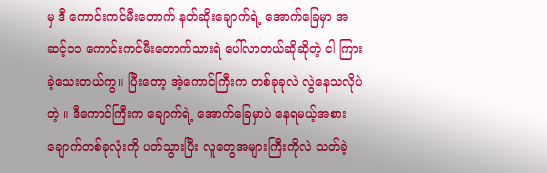မှ ဒီ ကောင်းကင်မီးတောက် နတ်ဆိုးချောက်ရဲ့ အောက်ခြေမှာ အဆင့်၁၁ ကောင်းကင်မီးတောက်သားရဲ ပေါ်လာတယ်ဆိုဆိုတဲ့ ငါ ကြားခဲ့သေးတယ်ကွ။ ပြီးတော့ အဲ့ကောင်ကြီးက တစ်ခုခုလဲ လွဲနေသလိုပဲတဲ့ ။ ဒီကောင်ကြီးက ချောက်ရဲ့ အောက်ခြေမှာပဲ နေရမယ့်အစား ချောက်တစ်ခုလုံးကို ပတ်သွားပြီး လူတွေအများကြီးကိုလဲ သတ်ခဲ့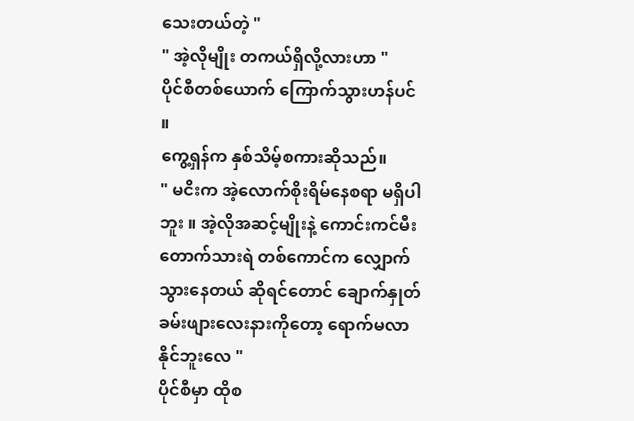သေးတယ်တဲ့ "
" အဲ့လိုမျိုး တကယ်ရှိလို့လားဟာ "
ပိုင်စီတစ်ယောက် ကြောက်သွားဟန်ပင် ။
ကွေ့ရှန်က နှစ်သိမ့်စကားဆိုသည်။
" မငိးက အဲ့လောက်စိုးရိမ်နေစရာ မရှိပါဘူး ။ အဲ့လိုအဆင့်မျိုးနဲ့ ကောင်းကင်မီးတောက်သားရဲ တစ်ကောင်က လျှောက်သွားနေတယ် ဆိုရင်တောင် ချောက်နှုတ်ခမ်းဖျားလေးနားကိုတော့ ရောက်မလာနိုင်ဘူးလေ "
ပိုင်စီမှာ ထိုစ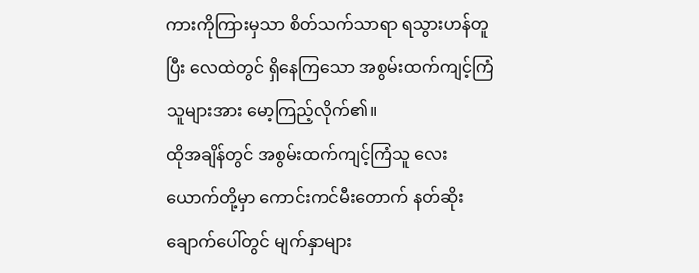ကားကိုကြားမှသာ စိတ်သက်သာရာ ရသွားဟန်တူပြီး လေထဲတွင် ရှိနေကြသော အစွမ်းထက်ကျင့်ကြံသူများအား မော့ကြည့်လိုက်၏။
ထိုအချိန်တွင် အစွမ်းထက်ကျင့်ကြံသူ လေးယောက်တို့မှာ ကောင်းကင်မီးတောက် နတ်ဆိုးချောက်ပေါ်တွင် မျက်နှာများ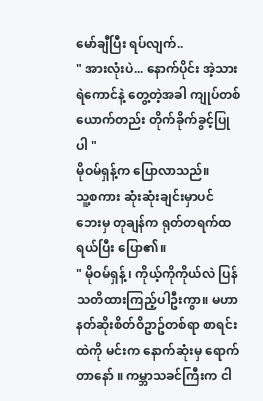မော်ချီပြီး ရပ်လျက်..
" အားလုံးပဲ... နောက်ပိုင်း အဲ့သားရဲကောင်နဲ့ တွေ့တဲ့အခါ ကျုပ်တစ်ယောက်တည်း တိုက်ခိုက်ခွင့်ပြုပါ "
မိုဝမ်ရှန့်က ပြောလာသည်။
သူ့စကား ဆုံးဆုံးချင်းမှာပင် ဘေးမှ တုချန်က ရုတ်တရက်ထရယ်ပြီး ပြော၏။
" မိုဝမ်ရှန့် ၊ ကိုယ့်ကိုကိုယ်လဲ ပြန်သတိထားကြည့်ပါဦးကွာ။ မဟာနတ်ဆိုးစိတ်ဝိဥာဥ်တစ်ရာ စာရင်းထဲကို မင်းက နောက်ဆုံးမှ ရောက်တာနော် ။ ကမ္ဘာသခင်ကြီးက ငါ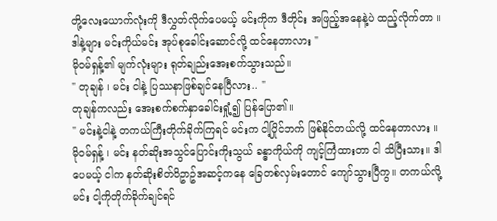တို့လေးယောက်လုံးကို ဒီလွှတ်လိုက်ပေမယ့် မင်းကိုက ဒီတိုင်း အဖြည့်အနေနဲ့ပဲ ထည့်လိုက်တာ ။ ဒါနဲ့များ မင်းကိုယ်မင်း အုပ်စုခေါင်းဆောင်လို့ ထင်နေတာလား "
မိုဝမ်ရှန့်၏ မျက်လုံးများ ရုတ်ချည်းအေးစက်သွားသည်။
" တုချန် ၊ မင်း ငါနဲ့ ပြဿနာဖြစ်ချင်နေပြီလား.. "
တုချန်ကလည်း အေးစက်စက်နှာခေါင်းရှုံ့၍ ပြန်ပြော၏။
" မင်းနဲ့ငါနဲ့ တကယ်ကြီးတိုက်ခိုက်ကြရင် မင်းက ငါ့ပြိုင်ဘက် ဖြစ်နိုင်တယ်လို့ ထင်နေတာလား ။ မိုဝမ်ရှန့် ၊ မင်း နတ်ဆိုးအသွင်ပြောင်းကိုးသွယ် ခန္ဓာကိုယ်ကို ကျင့်ကြံထားတာ ငါ သိပြီးသား။ ဒါပေမယ့် ငါက နတ်ဆိုးစိတ်ဝိဥာဥ်အဆင့်ကနေ ခြေတစ်လှမ်းတောင် ကျော်သွားပြီကွ။ တကယ်လို့ မင်း ငါ့ကိုတိုက်ခိုက်ချင်ရင်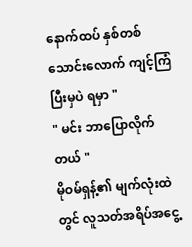နောက်ထပ် နှစ်တစ်သောင်းလောက် ကျင့်ကြံပြီးမှပဲ ရမှာ "
" မင်း ဘာပြောလိုက်တယ် "
မိုဝမ်ရှန့်၏ မျက်လုံးထဲတွင် လူသတ်အရိပ်အငွေ့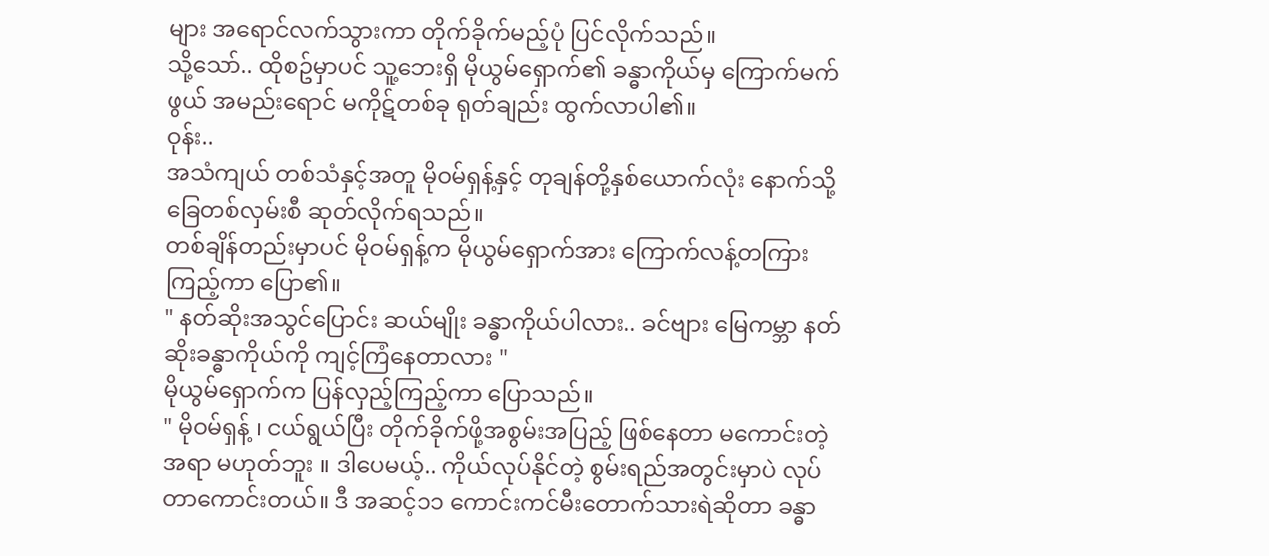များ အရောင်လက်သွားကာ တိုက်ခိုက်မည့်ပုံ ပြင်လိုက်သည်။
သို့သော်.. ထိုစဥ်မှာပင် သူ့ဘေးရှိ မိုယွမ်ရှောက်၏ ခန္ဓာကိုယ်မှ ကြောက်မက်ဖွယ် အမည်းရောင် မကိုဋ်တစ်ခု ရုတ်ချည်း ထွက်လာပါ၏။
ဝုန်း..
အသံကျယ် တစ်သံနှင့်အတူ မိုဝမ်ရှန့်နှင့် တုချန်တို့နှစ်ယောက်လုံး နောက်သို့ ခြေတစ်လှမ်းစီ ဆုတ်လိုက်ရသည်။
တစ်ချိန်တည်းမှာပင် မိုဝမ်ရှန့်က မိုယွမ်ရှောက်အား ကြောက်လန့်တကြားကြည့်ကာ ပြော၏။
" နတ်ဆိုးအသွင်ပြောင်း ဆယ်မျိုး ခန္ဓာကိုယ်ပါလား.. ခင်ဗျား မြေကမ္ဘာ နတ်ဆိုးခန္ဓာကိုယ်ကို ကျင့်ကြံနေတာလား "
မိုယွမ်ရှောက်က ပြန်လှည့်ကြည့်ကာ ပြောသည်။
" မိုဝမ်ရှန့် ၊ ငယ်ရွယ်ပြီး တိုက်ခိုက်ဖို့အစွမ်းအပြည့် ဖြစ်နေတာ မကောင်းတဲ့အရာ မဟုတ်ဘူး ။ ဒါပေမယ့်.. ကိုယ်လုပ်နိုင်တဲ့ စွမ်းရည်အတွင်းမှာပဲ လုပ်တာကောင်းတယ်။ ဒီ အဆင့်၁၁ ကောင်းကင်မီးတောက်သားရဲဆိုတာ ခန္ဓာ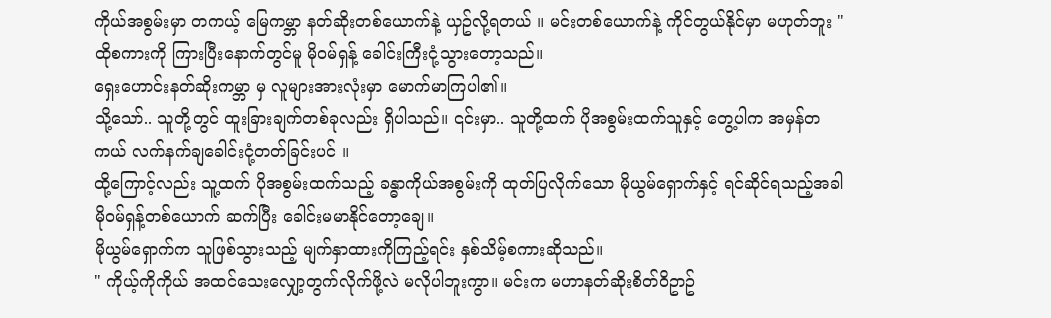ကိုယ်အစွမ်းမှာ တကယ့် မြေကမ္ဘာ နတ်ဆိုးတစ်ယောက်နဲ့ ယှဥ်လို့ရတယ် ။ မင်းတစ်ယောက်နဲ့ ကိုင်တွယ်နိုင်မှာ မဟုတ်ဘူး "
ထိုစကားကို ကြားပြီးနောက်တွင်မူ မိုဝမ်ရှန့် ခေါင်းကြီးငုံ့သွားတော့သည်။
ရှေးဟောင်းနတ်ဆိုးကမ္ဘာ မှ လူများအားလုံးမှာ မောက်မာကြပါ၏။
သို့သော်.. သူတို့တွင် ထူးခြားချက်တစ်ခုလည်း ရှိပါသည်။ ၎င်းမှာ.. သူတို့ထက် ပိုအစွမ်းထက်သူနှင့် တွေ့ပါက အမှန်တကယ် လက်နက်ချခေါင်းငုံ့တတ်ခြင်းပင် ။
ထို့ကြောင့်လည်း သူ့ထက် ပိုအစွမ်းထက်သည့် ခန္ဓာကိုယ်အစွမ်းကို ထုတ်ပြလိုက်သော မိုယွမ်ရှောက်နှင့် ရင်ဆိုင်ရသည့်အခါ မိုဝမ်ရှန့်တစ်ယောက် ဆက်ပြီး ခေါင်းမမာနိုင်တော့ချေ။
မိုယွမ်ရှောက်က သူဖြစ်သွားသည့် မျက်နှာထားကိုကြည့်ရင်း နှစ်သိမ့်စကားဆိုသည်။
" ကိုယ့်ကိုကိုယ် အထင်သေးလျှော့တွက်လိုက်ဖို့လဲ မလိုပါဘူးကွာ။ မင်းက မဟာနတ်ဆိုးစိတ်ဝိဥာဥ်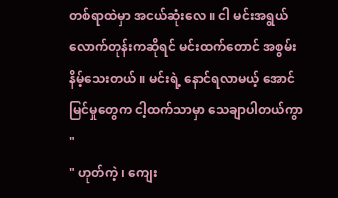တစ်ရာထဲမှာ အငယ်ဆုံးလေ ။ ငါ မင်းအရွယ်လောက်တုန်းကဆိုရင် မင်းထက်တောင် အစွမ်းနိမ့်သေးတယ် ။ မင်းရဲ့ နောင်ရလာမယ့် အောင်မြင်မှုတွေက ငါ့ထက်သာမှာ သေချာပါတယ်ကွာ "
" ဟုတ်ကဲ့ ၊ ကျေး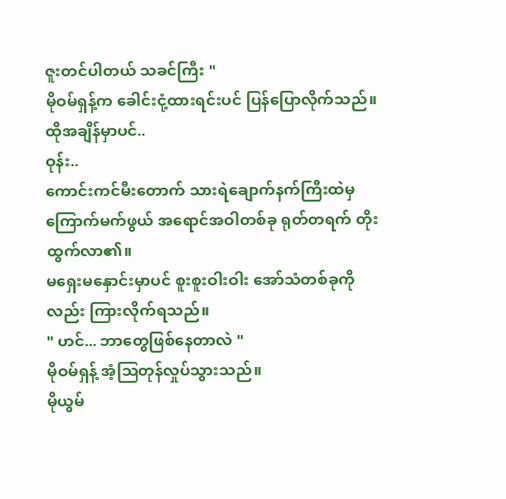ဇူးတင်ပါတယ် သခင်ကြီး "
မိုဝမ်ရှန့်က ခေါင်းငုံ့ထားရင်းပင် ပြန်ပြောလိုက်သည်။
ထိုအချိန်မှာပင်..
ဝုန်း..
ကောင်းကင်မီးတောက် သားရဲချောက်နက်ကြီးထဲမှ ကြောက်မက်ဖွယ် အရောင်အဝါတစ်ခု ရုတ်တရက် တိုးထွက်လာ၏။
မရှေးမနှောင်းမှာပင် စူးစူးဝါးဝါး အော်သံတစ်ခုကိုလည်း ကြားလိုက်ရသည်။
" ဟင်... ဘာတွေဖြစ်နေတာလဲ "
မိုဝမ်ရှန့် အံ့သြတုန်လှုပ်သွားသည်။
မိုယွမ်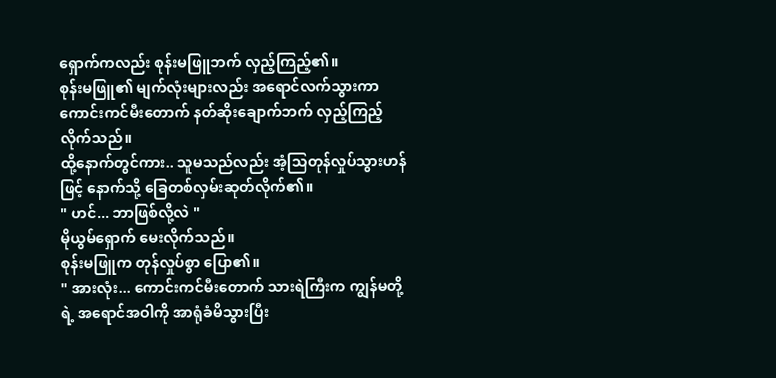ရှောက်ကလည်း စုန်းမဖြူဘက် လှည့်ကြည့်၏။
စုန်းမဖြူ၏ မျက်လုံးများလည်း အရောင်လက်သွားကာ ကောင်းကင်မီးတောက် နတ်ဆိုးချောက်ဘက် လှည့်ကြည့်လိုက်သည်။
ထို့နောက်တွင်ကား.. သူမသည်လည်း အံ့သြတုန်လှုပ်သွားဟန်ဖြင့် နောက်သို့ ခြေတစ်လှမ်းဆုတ်လိုက်၏။
" ဟင်... ဘာဖြစ်လို့လဲ "
မိုယွမ်ရှောက် မေးလိုက်သည်။
စုန်းမဖြူက တုန်လှုပ်စွာ ပြော၏။
" အားလုံး... ကောင်းကင်မီးတောက် သားရဲကြီးက ကျွန်မတို့ရဲ့ အရောင်အဝါကို အာရုံခံမိသွားပြီး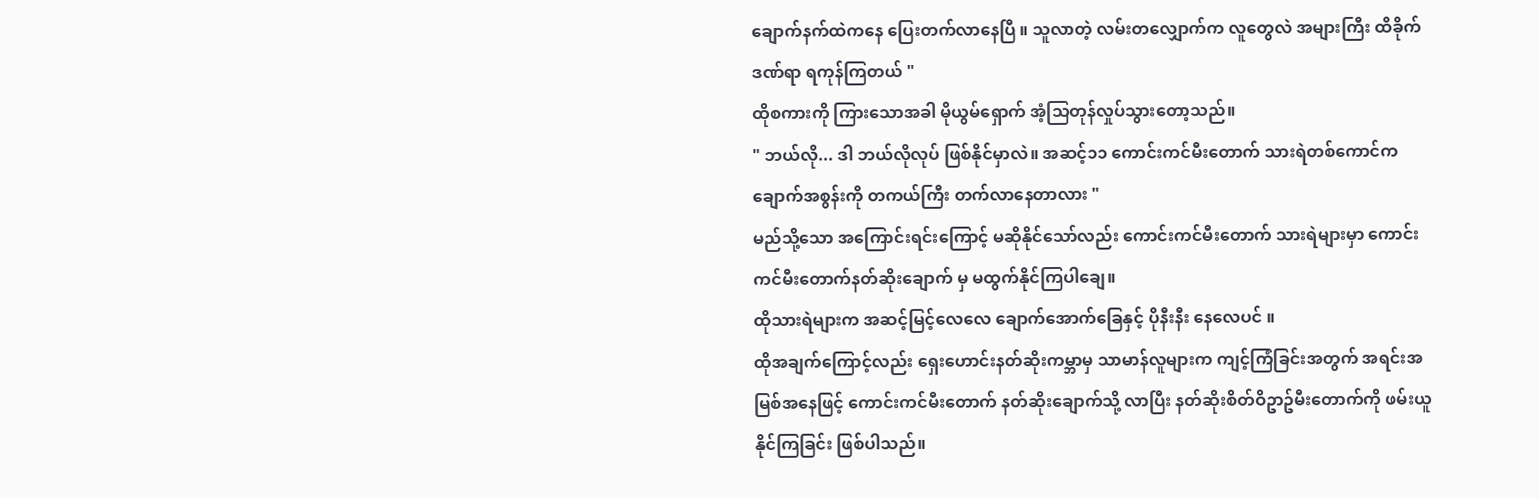ချောက်နက်ထဲကနေ ပြေးတက်လာနေပြီ ။ သူလာတဲ့ လမ်းတလျှောက်က လူတွေလဲ အများကြီး ထိခိုက်ဒဏ်ရာ ရကုန်ကြတယ် "
ထိုစကားကို ကြားသောအခါ မိုယွမ်ရှောက် အံ့သြတုန်လှုပ်သွားတော့သည်။
" ဘယ်လို... ဒါ ဘယ်လိုလုပ် ဖြစ်နိုင်မှာလဲ။ အဆင့်၁၁ ကောင်းကင်မီးတောက် သားရဲတစ်ကောင်က ချောက်အစွန်းကို တကယ်ကြီး တက်လာနေတာလား "
မည်သို့သော အကြောင်းရင်းကြောင့် မဆိုနိုင်သော်လည်း ကောင်းကင်မီးတောက် သားရဲများမှာ ကောင်းကင်မီးတောက်နတ်ဆိုးချောက် မှ မထွက်နိုင်ကြပါချေ။
ထိုသားရဲများက အဆင့်မြင့်လေလေ ချောက်အောက်ခြေနှင့် ပိုနီးနီး နေလေပင် ။
ထိုအချက်ကြောင့်လည်း ရှေးဟောင်းနတ်ဆိုးကမ္ဘာမှ သာမာန်လူများက ကျင့်ကြံခြင်းအတွက် အရင်းအမြစ်အနေဖြင့် ကောင်းကင်မီးတောက် နတ်ဆိုးချောက်သို့ လာပြီး နတ်ဆိုးစိတ်ဝိဥာဥ်မီးတောက်ကို ဖမ်းယူနိုင်ကြခြင်း ဖြစ်ပါသည်။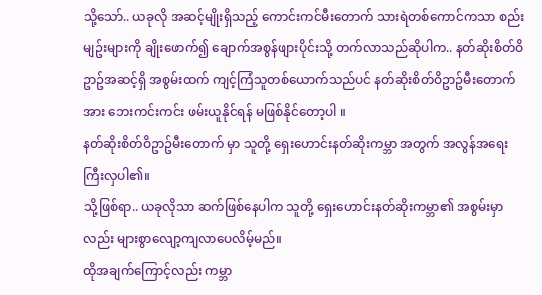သို့သော်.. ယခုလို အဆင့်မျိုးရှိသည့် ကောင်းကင်မီးတောက် သားရဲတစ်ကောင်ကသာ စည်းမျဥ်းများကို ချိုးဖောက်၍ ချောက်အစွန်ဖျားပိုင်းသို့ တက်လာသည်ဆိုပါက.. နတ်ဆိုးစိတ်ဝိဥာဥ်အဆင့်ရှိ အစွမ်းထက် ကျင့်ကြံသူတစ်ယောက်သည်ပင် နတ်ဆိုးစိတ်ဝိဥာဥ်မီးတောက်အား ဘေးကင်းကင်း ဖမ်းယူနိုင်ရန် မဖြစ်နိုင်တော့ပါ ။
နတ်ဆိုးစိတ်ဝိဥာဥ်မီးတောက် မှာ သူတို့ ရှေးဟောင်းနတ်ဆိုးကမ္ဘာ အတွက် အလွန်အရေးကြီးလှပါ၏။
သို့ဖြစ်ရာ.. ယခုလိုသာ ဆက်ဖြစ်နေပါက သူတို့ ရှေးဟောင်းနတ်ဆိုးကမ္ဘာ၏ အစွမ်းမှာလည်း များစွာလျော့ကျလာပေလိမ့်မည်။
ထိုအချက်ကြောင့်လည်း ကမ္ဘာ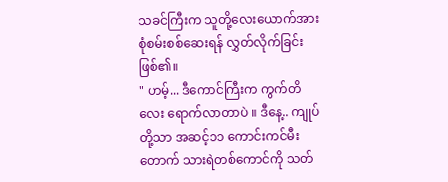သခင်ကြီးက သူတို့လေးယောက်အား စုံစမ်းစစ်ဆေးရန် လွှတ်လိုက်ခြင်း ဖြစ်၏။
" ဟမ့်... ဒီကောင်ကြီးက ကွက်တိလေး ရောက်လာတာပဲ ။ ဒီနေ့.. ကျုပ်တို့သာ အဆင့်၁၁ ကောင်းကင်မီးတောက် သားရဲတစ်ကောင်ကို သတ်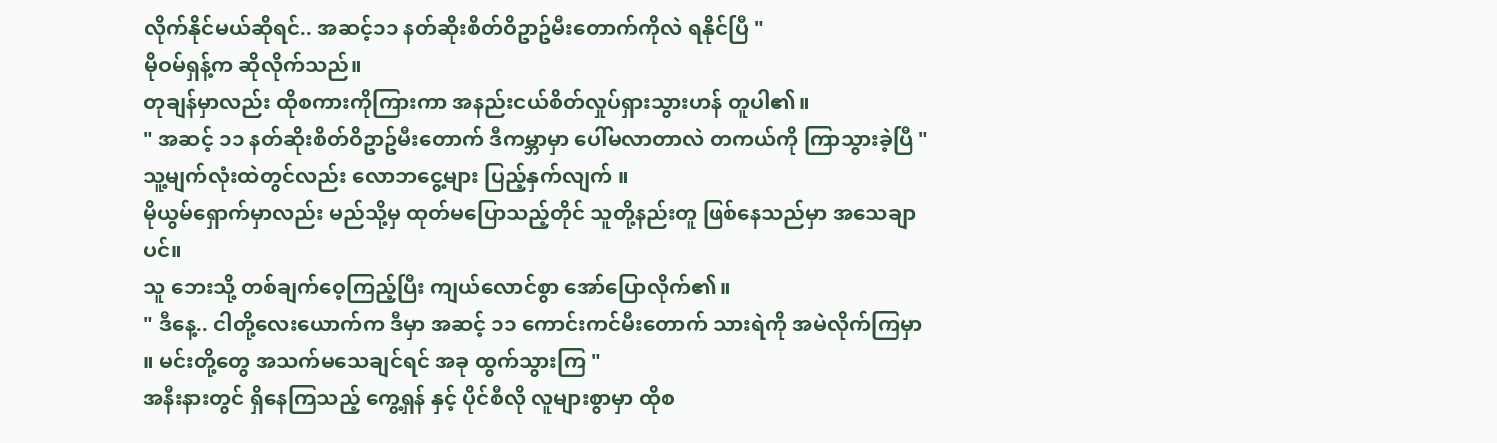လိုက်နိုင်မယ်ဆိုရင်.. အဆင့်၁၁ နတ်ဆိုးစိတ်ဝိဥာဥ်မီးတောက်ကိုလဲ ရနိုင်ပြီ "
မိုဝမ်ရှန့်က ဆိုလိုက်သည်။
တုချန်မှာလည်း ထိုစကားကိုကြားကာ အနည်းငယ်စိတ်လှုပ်ရှားသွားဟန် တူပါ၏။
" အဆင့် ၁၁ နတ်ဆိုးစိတ်ဝိဥာဥ်မီးတောက် ဒီကမ္ဘာမှာ ပေါ်မလာတာလဲ တကယ်ကို ကြာသွားခဲ့ပြီ "
သူ့မျက်လုံးထဲတွင်လည်း လောဘငွေ့များ ပြည့်နှက်လျက် ။
မိုယွမ်ရှောက်မှာလည်း မည်သို့မှ ထုတ်မပြောသည့်တိုင် သူတို့နည်းတူ ဖြစ်နေသည်မှာ အသေချာပင်။
သူ ဘေးသို့ တစ်ချက်ဝေ့ကြည့်ပြီး ကျယ်လောင်စွာ အော်ပြောလိုက်၏။
" ဒီနေ့.. ငါတို့လေးယောက်က ဒီမှာ အဆင့် ၁၁ ကောင်းကင်မီးတောက် သားရဲကို အမဲလိုက်ကြမှာ ။ မင်းတို့တွေ အသက်မသေချင်ရင် အခု ထွက်သွားကြ "
အနီးနားတွင် ရှိနေကြသည့် ကွေ့ရှန် နှင့် ပိုင်စီလို လူများစွာမှာ ထိုစ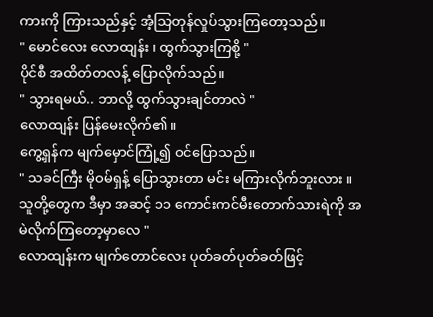ကားကို ကြားသည်နှင့် အံ့သြတုန်လှုပ်သွားကြတော့သည်။
" မောင်လေး လောထျန်း ၊ ထွက်သွားကြစို့ "
ပိုင်စီ အထိတ်တလန့် ပြောလိုက်သည်။
" သွားရမယ်.. ဘာလို့ ထွက်သွားချင်တာလဲ "
လောထျန်း ပြန်မေးလိုက်၏။
ကွေ့ရှန်က မျက်မှောင်ကြုံ့၍ ဝင်ပြောသည်။
" သခင်ကြီး မိုဝမ်ရှန့် ပြောသွားတာ မင်း မကြားလိုက်ဘူးလား ။ သူတို့တွေက ဒီမှာ အဆင့် ၁၁ ကောင်းကင်မီးတောက်သားရဲကို အမဲလိုက်ကြတော့မှာလေ "
လောထျန်းက မျက်တောင်လေး ပုတ်ခတ်ပုတ်ခတ်ဖြင့်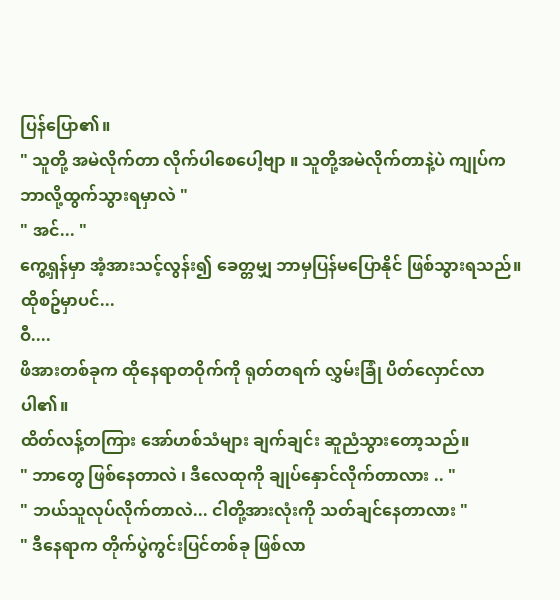ပြန်ပြော၏။
" သူတို့ အမဲလိုက်တာ လိုက်ပါစေပေါ့ဗျာ ။ သူတို့အမဲလိုက်တာနဲ့ပဲ ကျုပ်က ဘာလို့ထွက်သွားရမှာလဲ "
" အင်... "
ကွေ့ရှန်မှာ အံ့အားသင့်လွန်း၍ ခေတ္တမျှ ဘာမှပြန်မပြောနိုင် ဖြစ်သွားရသည်။
ထိုစဥ်မှာပင်...
ဝီ....
ဖိအားတစ်ခုက ထိုနေရာတဝိုက်ကို ရုတ်တရက် လွှမ်းခြုံ ပိတ်လှောင်လာပါ၏။
ထိတ်လန့်တကြား အော်ဟစ်သံများ ချက်ချင်း ဆူညံသွားတော့သည်။
" ဘာတွေ ဖြစ်နေတာလဲ ၊ ဒီလေထုကို ချုပ်နှောင်လိုက်တာလား .. "
" ဘယ်သူလုပ်လိုက်တာလဲ... ငါတို့အားလုံးကို သတ်ချင်နေတာလား "
" ဒီနေရာက တိုက်ပွဲကွင်းပြင်တစ်ခု ဖြစ်လာ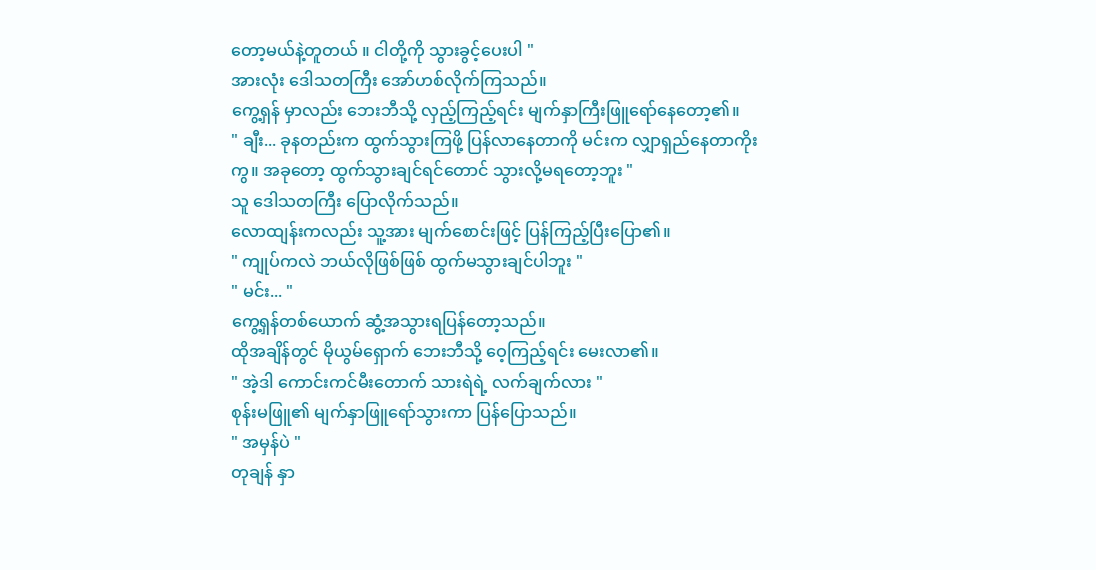တော့မယ်နဲ့တူတယ် ။ ငါတို့ကို သွားခွင့်ပေးပါ "
အားလုံး ဒေါသတကြီး အော်ဟစ်လိုက်ကြသည်။
ကွေ့ရှန် မှာလည်း ဘေးဘီသို့ လှည့်ကြည့်ရင်း မျက်နှာကြီးဖြူရော်နေတော့၏။
" ချီး... ခုနတည်းက ထွက်သွားကြဖို့ ပြန်လာနေတာကို မင်းက လျှာရှည်နေတာကိုးကွ။ အခုတော့ ထွက်သွားချင်ရင်တောင် သွားလို့မရတော့ဘူး "
သူ ဒေါသတကြီး ပြောလိုက်သည်။
လောထျန်းကလည်း သူ့အား မျက်စောင်းဖြင့် ပြန်ကြည့်ပြီးပြော၏။
" ကျုပ်ကလဲ ဘယ်လိုဖြစ်ဖြစ် ထွက်မသွားချင်ပါဘူး "
" မင်း... "
ကွေ့ရှန်တစ်ယောက် ဆွံ့အသွားရပြန်တော့သည်။
ထိုအချိန်တွင် မိုယွမ်ရှောက် ဘေးဘီသို့ ဝေ့ကြည့်ရင်း မေးလာ၏။
" အဲ့ဒါ ကောင်းကင်မီးတောက် သားရဲရဲ့ လက်ချက်လား "
စုန်းမဖြူ၏ မျက်နှာဖြူရော်သွားကာ ပြန်ပြောသည်။
" အမှန်ပဲ "
တုချန် နှာ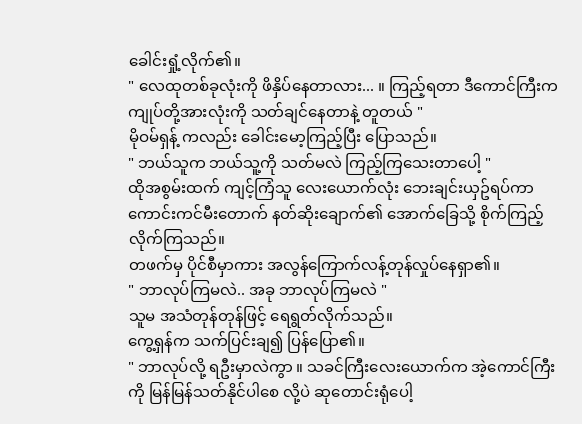ခေါင်းရှုံ့လိုက်၏။
" လေထုတစ်ခုလုံးကို ဖိနှိပ်နေတာလား... ။ ကြည့်ရတာ ဒီကောင်ကြီးက ကျုပ်တို့အားလုံးကို သတ်ချင်နေတာနဲ့ တူတယ် "
မိုဝမ်ရှန့် ကလည်း ခေါင်းမော့ကြည့်ပြီး ပြောသည်။
" ဘယ်သူက ဘယ်သူ့ကို သတ်မလဲ ကြည့်ကြသေးတာပေါ့ "
ထိုအစွမ်းထက် ကျင့်ကြံသူ လေးယောက်လုံး ဘေးချင်းယှဥ်ရပ်ကာ ကောင်းကင်မီးတောက် နတ်ဆိုးချောက်၏ အောက်ခြေသို့ စိုက်ကြည့်လိုက်ကြသည်။
တဖက်မှ ပိုင်စီမှာကား အလွန်ကြောက်လန့်တုန်လှုပ်နေရှာ၏။
" ဘာလုပ်ကြမလဲ.. အခု ဘာလုပ်ကြမလဲ "
သူမ အသံတုန်တုန်ဖြင့် ရေရွတ်လိုက်သည်။
ကွေ့ရှန်က သက်ပြင်းချ၍ ပြန်ပြော၏။
" ဘာလုပ်လို့ ရဦးမှာလဲကွာ ။ သခင်ကြီးလေးယောက်က အဲ့ကောင်ကြီးကို မြန်မြန်သတ်နိုင်ပါစေ လို့ပဲ ဆုတောင်းရုံပေါ့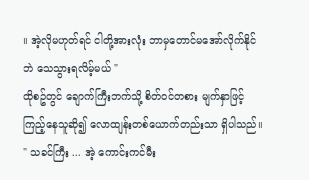။ အဲ့လိုမဟုတ်ရင် ငါတို့အားလုံး ဘာမှတောင်မအော်လိုက်နိုင်ဘဲ သေသွားရလိမ့်မယ် "
ထိုစဥ်တွင် ချောက်ကြီးဘက်သို့ စိတ်ဝင်တစား မျက်နှာဖြင့် ကြည့်နေသူဆို၍ လောထျန်းတစ်ယောက်တည်းသာ ရှိပါသည်။
" သခင်ကြီး ... အဲ့ ကောင်းကင်မီး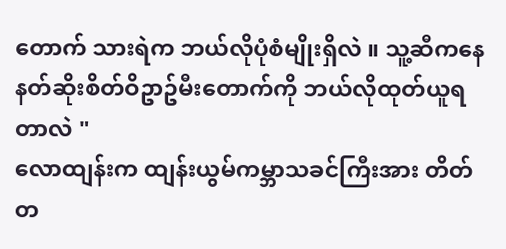တောက် သားရဲက ဘယ်လိုပုံစံမျိုးရှိလဲ ။ သူ့ဆီကနေ နတ်ဆိုးစိတ်ဝိဥာဥ်မီးတောက်ကို ဘယ်လိုထုတ်ယူရတာလဲ "
လောထျန်းက ထျန်းယွမ်ကမ္ဘာသခင်ကြီးအား တိတ်တ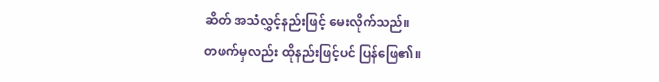ဆိတ် အသံလွှင့်နည်းဖြင့် မေးလိုက်သည်။
တဖက်မှလည်း ထိုနည်းဖြင့်ပင် ပြန်ဖြေ၏။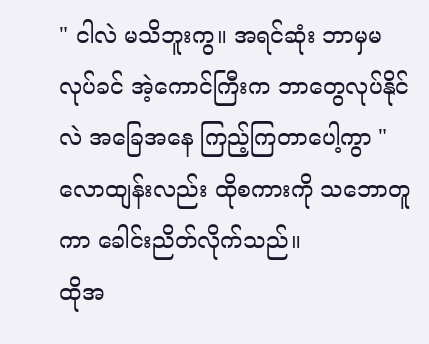" ငါလဲ မသိဘူးကွ။ အရင်ဆုံး ဘာမှမလုပ်ခင် အဲ့ကောင်ကြီးက ဘာတွေလုပ်နိုင်လဲ အခြေအနေ ကြည့်ကြတာပေါ့ကွာ "
လောထျန်းလည်း ထိုစကားကို သဘောတူကာ ခေါင်းညိတ်လိုက်သည်။
ထိုအ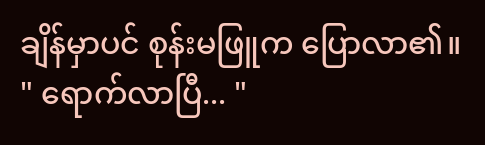ချိန်မှာပင် စုန်းမဖြူက ပြောလာ၏။
" ရောက်လာပြီ... "